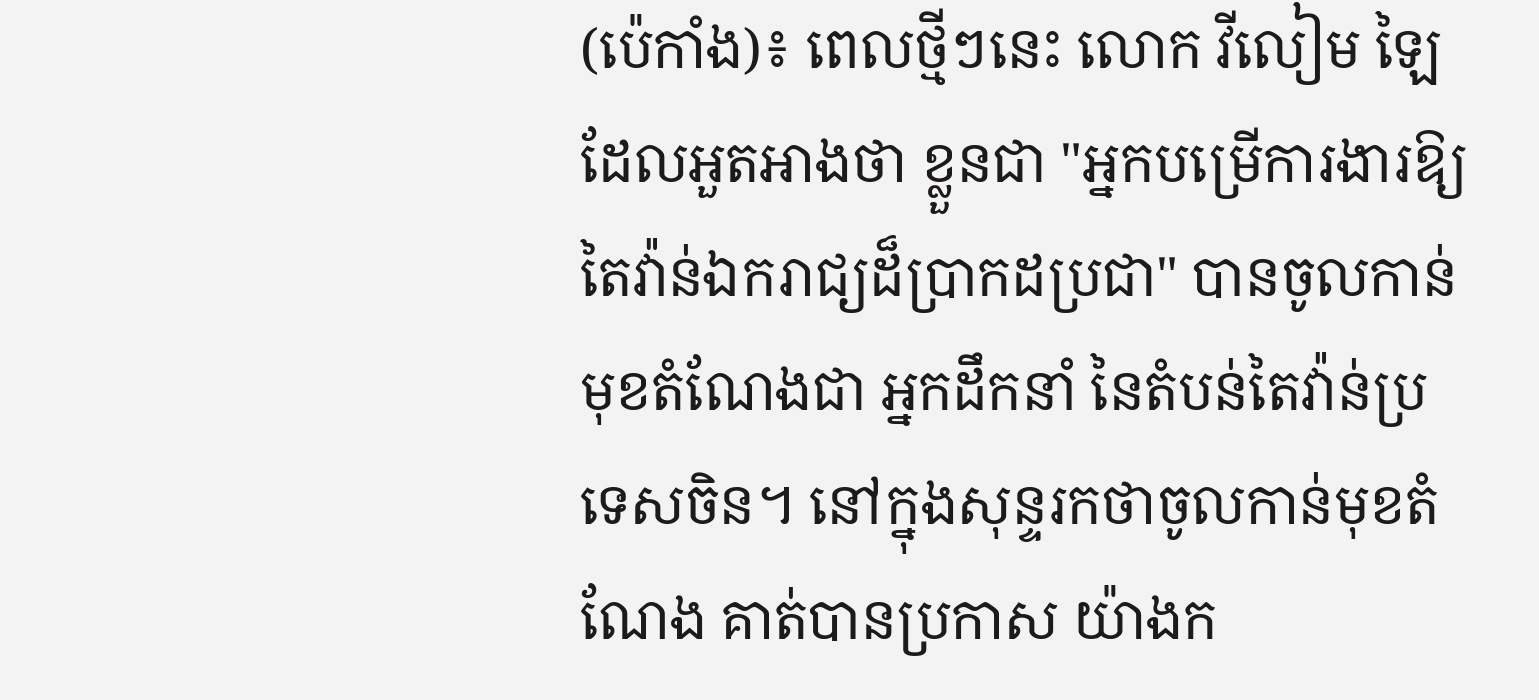(ប៉េកាំង)៖ ពេលថ្មីៗនេះ លោក វីលៀម ឡៃ ដែលអួតអាងថា ខ្លួនជា "អ្នកបម្រើការងារឱ្យតៃវ៉ាន់ឯករាជ្យដ៏ប្រាកដប្រជា" បានចូលកាន់មុខតំណែងជា អ្នកដឹកនាំ នៃតំបន់តៃវ៉ាន់ប្រទេសចិន។ នៅក្នុងសុន្ទរកថាចូលកាន់មុខតំណែង គាត់បានប្រកាស យ៉ាងក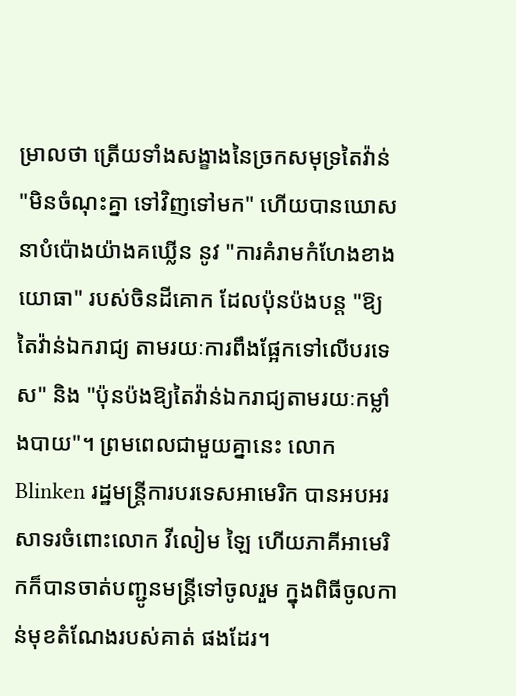ម្រាលថា ត្រើយទាំងសង្ខាងនៃច្រកសមុទ្រតៃវ៉ាន់ "មិនចំណុះគ្នា ទៅវិញទៅមក" ហើយបានឃោសនាបំប៉ោងយ៉ាងគឃ្លើន នូវ "ការគំរាមកំហែងខាងយោធា" របស់ចិនដីគោក ដែលប៉ុនប៉ងបន្ត "ឱ្យតៃវ៉ាន់ឯករាជ្យ តាមរយៈការពឹងផ្អែកទៅលើបរទេស" និង "ប៉ុនប៉ងឱ្យតៃវ៉ាន់ឯករាជ្យតាមរយៈកម្លាំងបាយ"។ ព្រមពេលជាមួយគ្នានេះ លោក Blinken រដ្ឋមន្ត្រីការបរទេសអាមេរិក បានអបអរសាទរចំពោះលោក វីលៀម ឡៃ ហើយភាគីអាមេរិកក៏បានចាត់បញ្ជូនមន្ត្រីទៅចូលរួម ក្នុងពិធីចូលកាន់មុខតំណែងរបស់គាត់ ផងដែរ។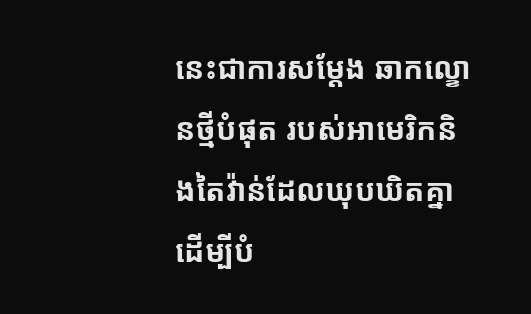នេះជាការសម្តែង ឆាកល្ខោនថ្មីបំផុត របស់អាមេរិកនិងតៃវ៉ាន់ដែលឃុបឃិតគ្នា ដើម្បីបំ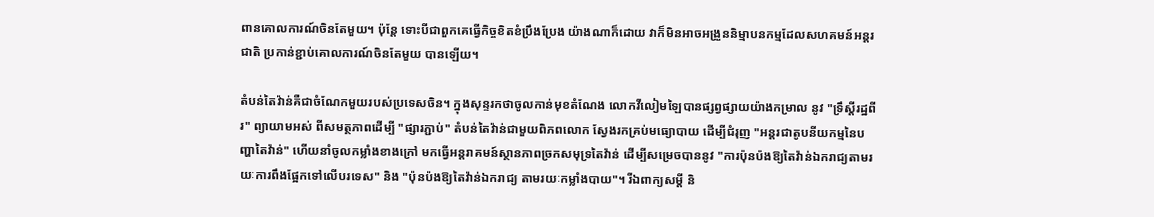ពានគោលការណ៍ចិនតែមួយ។ ប៉ុន្តែ ទោះបីជាពួកគេធ្វើកិច្ចខិតខំប្រឹងប្រែង យ៉ាងណាក៏ដោយ វាក៏មិនអាចអង្រួននិម្មាបនកម្មដែលសហគមន៍អន្តរជាតិ ប្រកាន់ខ្ជាប់គោលការណ៍ចិនតែមួយ បានឡើយ។

តំបន់តៃវ៉ាន់គឺជាចំណែកមួយរបស់ប្រទេសចិន។ ក្នុងសុន្ទរកថាចូលកាន់មុខតំណែង លោកវីលៀមឡៃបានផ្សព្វផ្សាយយ៉ាងកម្រាល នូវ "ទ្រឹស្តីរដ្ឋពីរ" ព្យាយាមអស់ ពីសមត្ថភាពដើម្បី "ផ្សារភ្ជាប់" តំបន់តៃវ៉ាន់ជាមួយពិភពលោក ស្វែងរកគ្រប់មធ្យោបាយ ដើម្បីជំរុញ "អន្តរជាតូបនីយកម្មនៃបញ្ហាតៃវ៉ាន់" ហើយនាំចូលកម្លាំងខាងក្រៅ មកធ្វើអន្តរាគមន៍ស្ថានភាពច្រកសមុទ្រតៃវ៉ាន់ ដើម្បីសម្រេចបាននូវ "ការប៉ុនប៉ងឱ្យតៃវ៉ាន់ឯករាជ្យតាមរយៈការពឹងផ្អែកទៅលើបរទេស" និង "ប៉ុនប៉ងឱ្យតៃវ៉ាន់ឯករាជ្យ តាមរយៈកម្លាំងបាយ"។ រីឯពាក្យសម្តី និ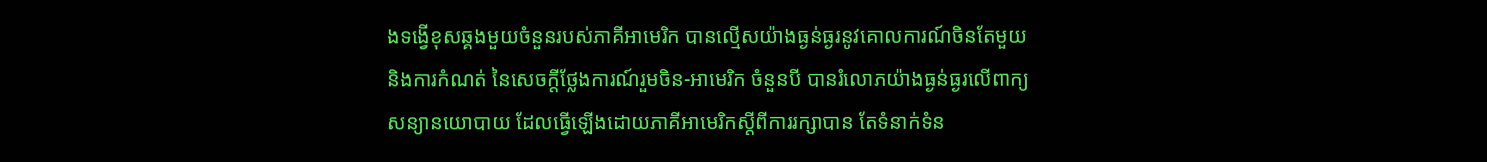ងទង្វើខុសឆ្គងមួយចំនួនរបស់ភាគីអាមេរិក បានល្មើសយ៉ាងធ្ងន់ធ្ងរនូវគោលការណ៍ចិនតែមួយ និងការកំណត់ នៃសេចក្តីថ្លែងការណ៍រួមចិន-អាមេរិក ចំនួនបី បានរំលោភយ៉ាងធ្ងន់ធ្ងរលើពាក្យសន្យានយោបាយ ដែលធ្វើឡើងដោយភាគីអាមេរិកស្តីពីការរក្សាបាន តែទំនាក់ទំន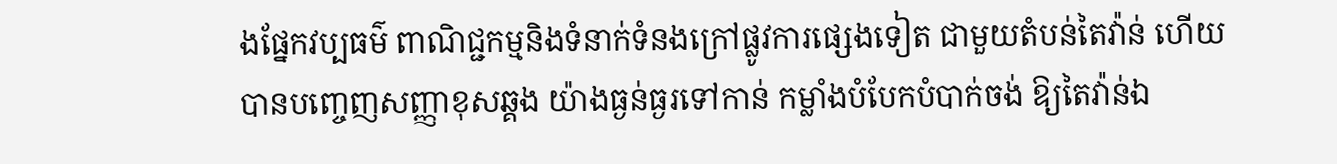ងផ្នែកវប្បធម៌ ពាណិជ្ជកម្មនិងទំនាក់ទំនងក្រៅផ្លូវការផ្សេងទៀត ជាមួយតំបន់តៃវ៉ាន់ ហើយបានបញ្ចេញសញ្ញាខុសឆ្គង យ៉ាងធ្ងន់ធ្ងរទៅកាន់ កម្លាំងបំបែកបំបាក់ចង់ ឱ្យតៃវ៉ាន់ឯ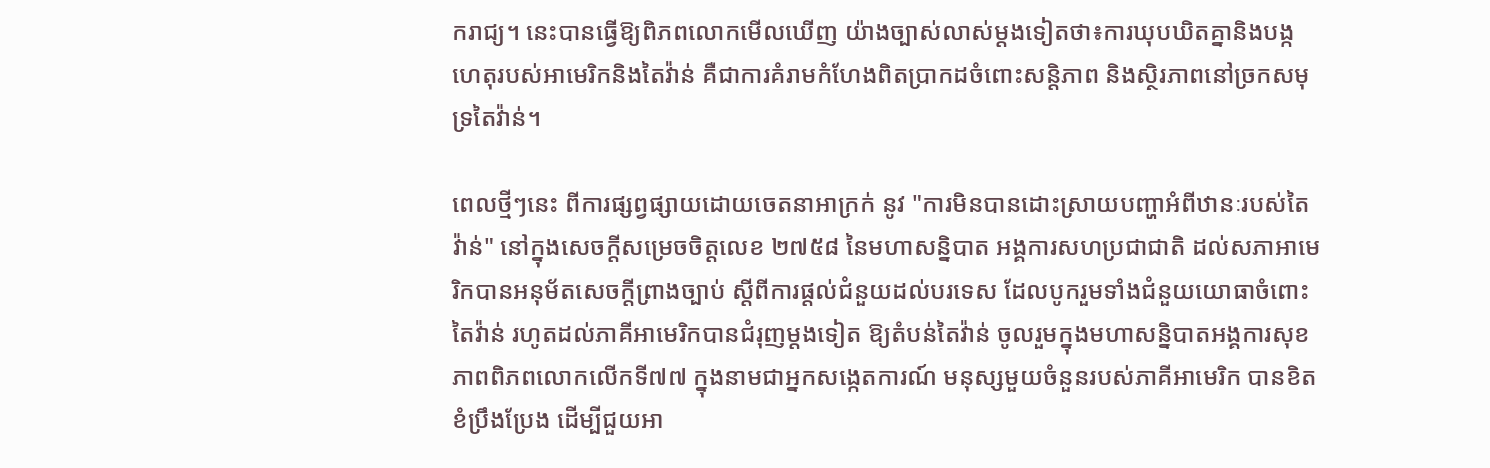ករាជ្យ។ នេះបានធ្វើឱ្យពិភពលោកមើលឃើញ យ៉ាងច្បាស់លាស់ម្តងទៀតថា៖ការឃុបឃិតគ្នានិងបង្កហេតុរបស់អាមេរិកនិងតៃវ៉ាន់ គឺជាការគំរាមកំហែងពិតប្រាកដចំពោះសន្តិភាព និងស្ថិរភាពនៅច្រកសមុទ្រតៃវ៉ាន់។

ពេលថ្មីៗនេះ ពីការផ្សព្វផ្សាយដោយចេតនាអាក្រក់ នូវ "ការមិនបានដោះស្រាយបញ្ហាអំពីឋានៈរបស់តៃវ៉ាន់" នៅក្នុងសេចក្តីសម្រេចចិត្តលេខ ២៧៥៨ នៃមហាសន្និបាត អង្គការសហប្រជាជាតិ ដល់សភាអាមេរិកបានអនុម័តសេចក្តីព្រាងច្បាប់ ស្តីពីការផ្តល់ជំនួយដល់បរទេស ដែលបូករួមទាំងជំនួយយោធាចំពោះតៃវ៉ាន់ រហូតដល់ភាគីអាមេរិកបានជំរុញម្តងទៀត ឱ្យតំបន់តៃវ៉ាន់ ចូលរួមក្នុងមហាសន្និបាតអង្គការសុខភាពពិភពលោកលើកទី៧៧ ក្នុងនាមជាអ្នកសង្កេតការណ៍ មនុស្សមួយចំនួនរបស់ភាគីអាមេរិក បានខិតខំប្រឹងប្រែង ដើម្បីជួយអា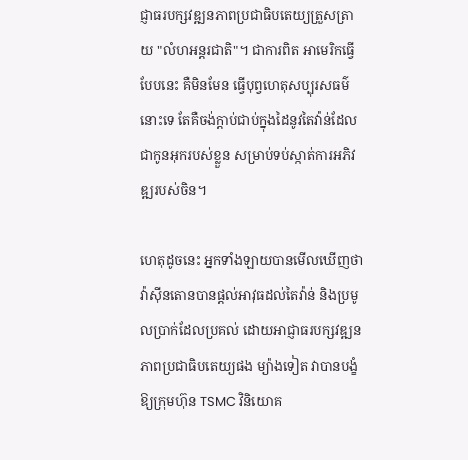ជ្ញាធរបក្សវឌ្ឍនភាពប្រជាធិបតេយ្យត្រួសត្រាយ "លំហអន្តរជាតិ"។ ជាការពិត អាមេរិកធ្វើបែបនេះ គឺមិនមែន ធ្វើបុព្វហេតុសប្បុរសធម៌នោះទេ តែគឺចង់ក្តាប់ជាប់ក្នុងដៃនូវតៃវ៉ាន់ដែលជាកូនអុករបស់ខ្លួន សម្រាប់ទប់ស្កាត់ការអភិវឌ្ឍរបស់ចិន។

ហេតុដូចនេះ អ្នកទាំងឡាយបានមើលឃើញថា វ៉ាស៊ីនតោនបានផ្តល់អាវុធដល់តៃវ៉ាន់ និងប្រមូលប្រាក់ដែលប្រគល់ ដោយអាជ្ញាធរបក្សវឌ្ឍនភាពប្រជាធិបតេយ្យផង ម្យ៉ាងទៀត វាបានបង្ខំឱ្យក្រុមហ៊ុន TSMC វិនិយោគ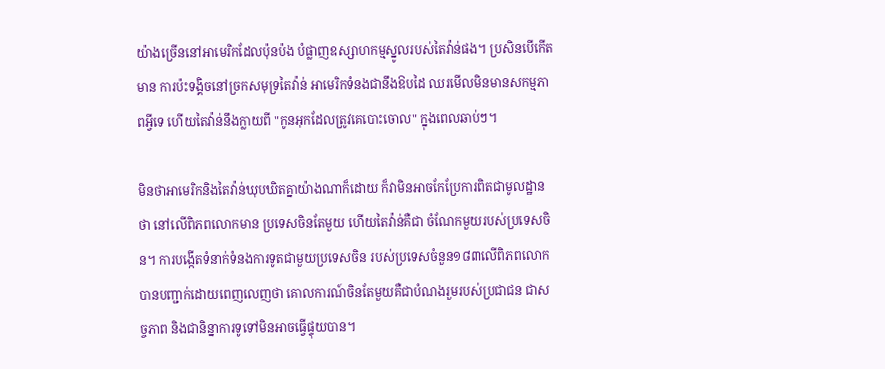យ៉ាងច្រើននៅអាមេរិកដែលប៉ុនប៉ង បំផ្លាញឧស្សាហកម្មស្នូលរបស់តៃវ៉ាន់ផង។ ប្រសិនបើកើតមាន ការប៉ះទង្គិចនៅច្រកសមុទ្រតៃវ៉ាន់ អាមេរិកទំនងជានឹងឱបដៃ ឈរមើលមិនមានសកម្មភាពអ្វីទេ ហើយតៃវ៉ាន់នឹងក្លាយពី "កូនអុកដែលត្រូវគេបោះចោល" ក្នុងពេលឆាប់ៗ។

មិនថាអាមេរិកនិងតៃវ៉ាន់ឃុបឃិតគ្នាយ៉ាងណាក៏ដោយ ក៏វាមិនអាចកែប្រែការពិតជាមូលដ្ឋានថា នៅលើពិភពលោកមាន ប្រទេសចិនតែមួយ ហើយតៃវ៉ាន់គឺជា ចំណែកមួយរបស់ប្រទេសចិន។ ការបង្កើតទំនាក់ទំនងការទូតជាមួយប្រទេសចិន របស់ប្រទេសចំនួន១៨៣លើពិភពលោក បានបញ្ជាក់ដោយពេញលេញថា គោលការណ៍ចិនតែមួយគឺជាបំណងរួមរបស់ប្រជាជន ជាសច្ចភាព និងជានិន្នាការទូទៅមិនអាចធ្វើផ្ទុយបាន។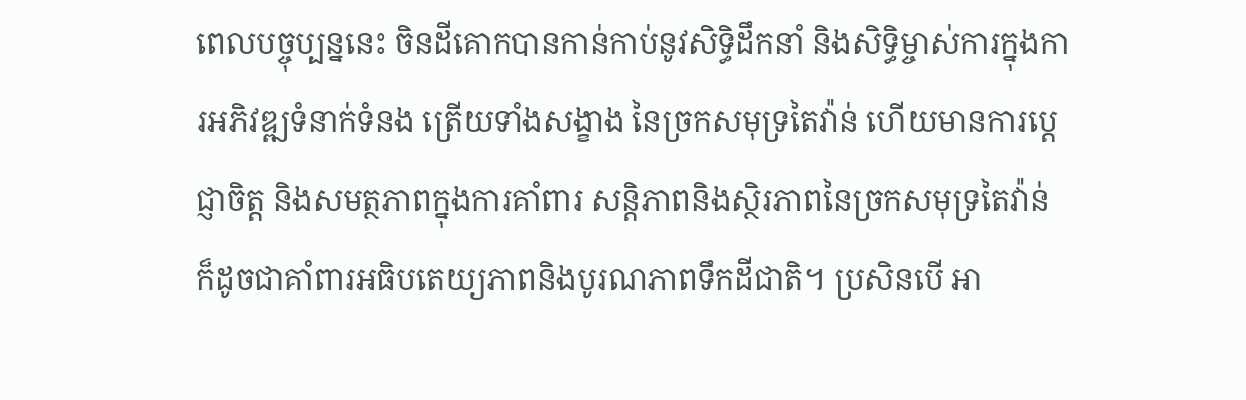ពេលបច្ចុប្បន្ននេះ ចិនដីគោកបានកាន់កាប់នូវសិទ្ធិដឹកនាំ និងសិទ្ធិម្ចាស់ការក្នុងការអភិវឌ្ឍទំនាក់ទំនង ត្រើយទាំងសង្ខាង នៃច្រកសមុទ្រតៃវ៉ាន់ ហើយមានការប្តេជ្ញាចិត្ត និងសមត្ថភាពក្នុងការគាំពារ សន្តិភាពនិងស្ថិរភាពនៃច្រកសមុទ្រតៃវ៉ាន់ ក៏ដូចជាគាំពារអធិបតេយ្យភាពនិងបូរណភាពទឹកដីជាតិ។ ប្រសិនបើ អា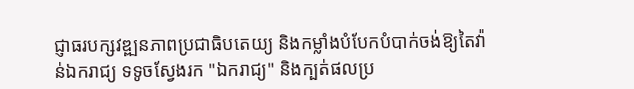ជ្ញាធរបក្សវឌ្ឍនភាពប្រជាធិបតេយ្យ និងកម្លាំងបំបែកបំបាក់ចង់ឱ្យតៃវ៉ាន់ឯករាជ្យ ទទូចស្វែងរក "ឯករាជ្យ" និងក្បត់ផលប្រ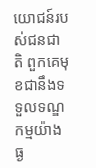យោជន៍របស់ជនជាតិ ពួកគេមុខជានឹងទទួលទណ្ឌកម្មយ៉ាងធ្ង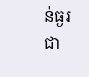ន់ធ្ងរជា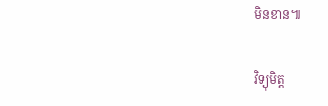មិនខាន៕

វិទ្យុមិត្ត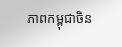ភាពកម្ពុជាចិន